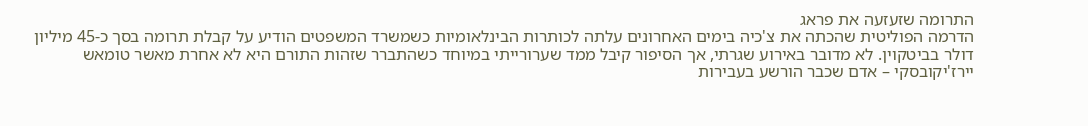התרומה שזעזעה את פראג
הדרמה הפוליטית שהכתה את צ'כיה בימים האחרונים עלתה לכותרות הבינלאומיות כשמשרד המשפטים הודיע על קבלת תרומה בסך כ-45 מיליון דולר בביטקוין. לא מדובר באירוע שגרתי, אך הסיפור קיבל ממד שערורייתי במיוחד כשהתברר שזהות התורם היא לא אחרת מאשר טומאש יירז'יקובסקי – אדם שכבר הורשע בעבירות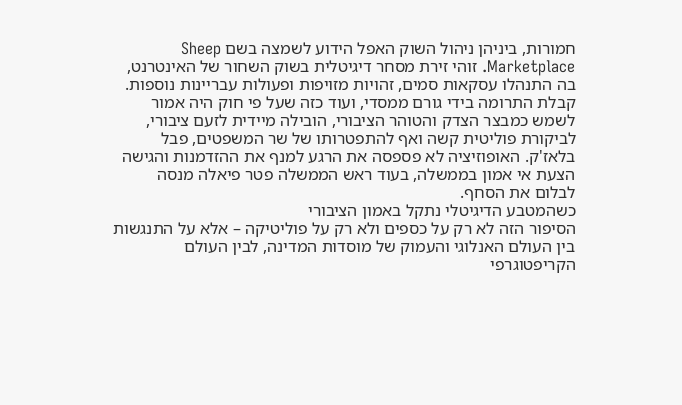חמורות, ביניהן ניהול השוק האפל הידוע לשמצה בשם Sheep Marketplace. זוהי זירת מסחר דיגיטלית בשוק השחור של האינטרנט, בה התנהלו עסקאות סמים, זהויות מזויפות ופעולות עבריינות נוספות.
קבלת התרומה בידי גורם ממסדי, ועוד כזה שעל פי חוק היה אמור לשמש כמבצר הצדק והטוהר הציבורי, הובילה מיידית לזעם ציבורי, לביקורת פוליטית קשה ואף להתפטרותו של שר המשפטים, פבל בלאז'ק. האופוזיציה לא פספסה את הרגע למנף את ההזדמנות והגישה הצעת אי אמון בממשלה, בעוד ראש הממשלה פטר פיאלה מנסה לבלום את הסחף.
כשהמטבע הדיגיטלי נתקל באמון הציבורי
הסיפור הזה לא רק על כספים ולא רק על פוליטיקה – אלא על התנגשות בין העולם האנלוגי והעמוק של מוסדות המדינה, לבין העולם הקריפטוגרפי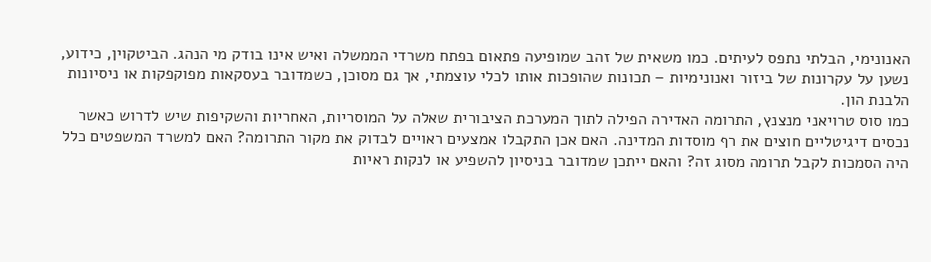האנונימי, הבלתי נתפס לעיתים. כמו משאית של זהב שמופיעה פתאום בפתח משרדי הממשלה ואיש אינו בודק מי הנהג. הביטקוין, כידוע, נשען על עקרונות של ביזור ואנונימיות – תכונות שהופכות אותו לכלי עוצמתי, אך גם מסוכן, כשמדובר בעסקאות מפוקפקות או ניסיונות הלבנת הון.
כמו סוס טרויאני מנצנץ, התרומה האדירה הפילה לתוך המערכת הציבורית שאלה על המוסריות, האחריות והשקיפות שיש לדרוש כאשר נכסים דיגיטליים חוצים את רף מוסדות המדינה. האם אכן התקבלו אמצעים ראויים לבדוק את מקור התרומה? האם למשרד המשפטים כלל היה הסמכות לקבל תרומה מסוג זה? והאם ייתכן שמדובר בניסיון להשפיע או לנקות ראיות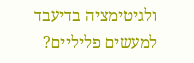ולגיטימציה בדיעבד למעשים פליליים?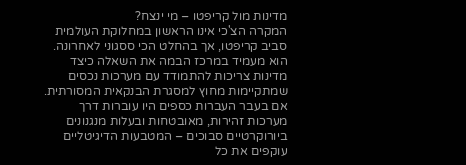מדינות מול קריפטו – מי ינצח?
המקרה הצ'כי אינו הראשון במחלוקת העולמית סביב קריפטו, אך בהחלט הכי ססגוני לאחרונה. הוא מעמיד במרכז הבמה את השאלה כיצד מדינות צריכות להתמודד עם מערכות נכסים שמתקיימות מחוץ למסגרת הבנקאית המסורתית. אם בעבר העברות כספים היו עוברות דרך מערכות זהירות, מאובטחות ובעלות מנגנונים ביורוקרטיים סבוכים – המטבעות הדיגיטליים עוקפים את כל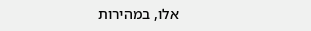אלו, במהירות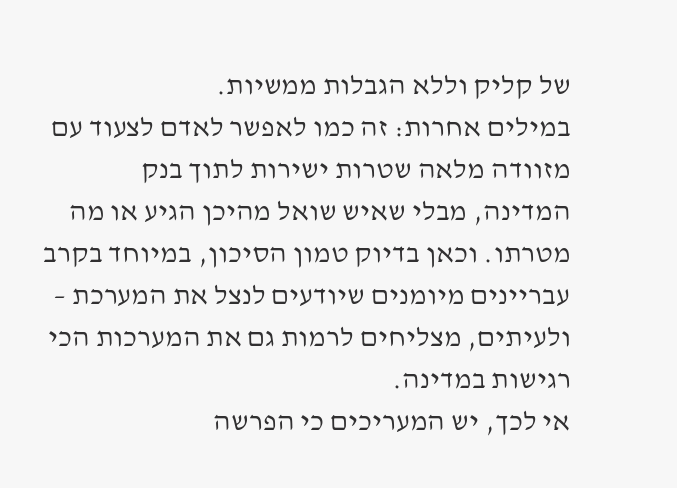של קליק וללא הגבלות ממשיות.
במילים אחרות: זה כמו לאפשר לאדם לצעוד עם מזוודה מלאה שטרות ישירות לתוך בנק המדינה, מבלי שאיש שואל מהיכן הגיע או מה מטרתו. וכאן בדיוק טמון הסיכון, במיוחד בקרב עבריינים מיומנים שיודעים לנצל את המערכת – ולעיתים, מצליחים לרמות גם את המערכות הכי רגישות במדינה.
אי לכך, יש המעריכים כי הפרשה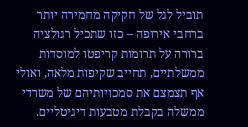תוביל לגל של חקיקה מחמירה יותר ברחבי אירופה – כזו שתכיל רגולציה ברורה על תרומות קריפטו למוסדות ממשלתיים, תחייב שקיפות מלאה, ואולי אף תצמצם את סמכויותיהם של משרדי ממשלה בקבלת מטבעות דיגיטליים.